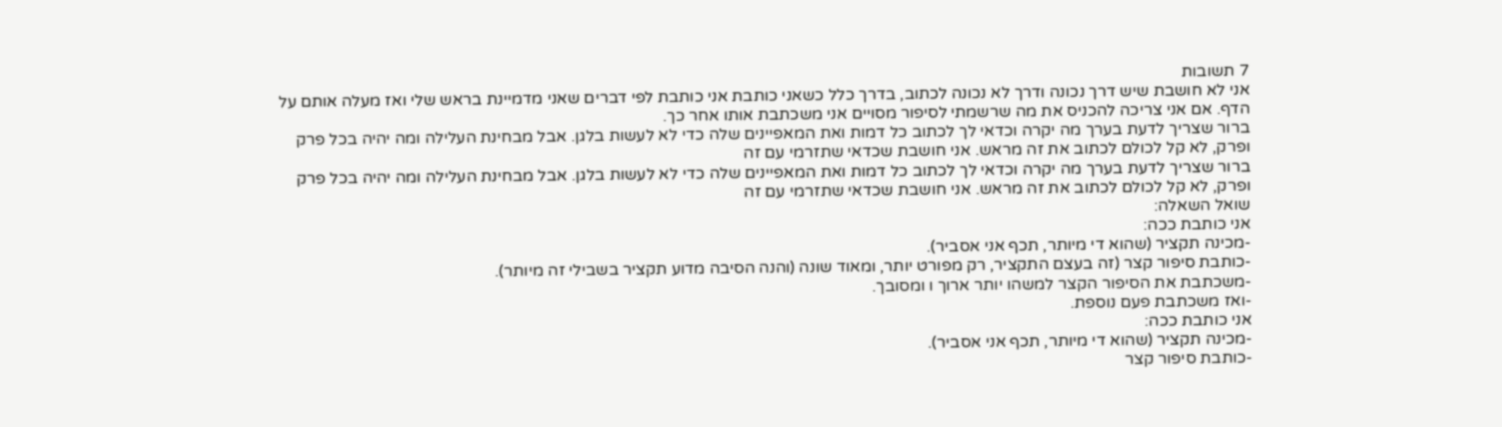7 תשובות
אני לא חושבת שיש דרך נכונה ודרך לא נכונה לכתוב, בדרך כלל כשאני כותבת אני כותבת לפי דברים שאני מדמיינת בראש שלי ואז מעלה אותם על הדף. אם אני צריכה להכניס את מה שרשמתי לסיפור מסויים אני משכתבת אותו אחר כך.
ברור שצריך לדעת בערך מה יקרה וכדאי לך לכתוב כל דמות ואת המאפיינים שלה כדי לא לעשות בלגן. אבל מבחינת העלילה ומה יהיה בכל פרק ופרק, לא קל לכולם לכתוב את זה מראש. אני חושבת שכדאי שתזרמי עם זה
ברור שצריך לדעת בערך מה יקרה וכדאי לך לכתוב כל דמות ואת המאפיינים שלה כדי לא לעשות בלגן. אבל מבחינת העלילה ומה יהיה בכל פרק ופרק, לא קל לכולם לכתוב את זה מראש. אני חושבת שכדאי שתזרמי עם זה
שואל השאלה:
אני כותבת ככה:
-מכינה תקציר (שהוא די מיותר, תכף אני אסביר).
-כותבת סיפור קצר (זה בעצם התקציר, רק מפורט יותר, ומאוד שונה (והנה הסיבה מדוע תקציר בשבילי זה מיותר).
-משכתבת את הסיפור הקצר למשהו יותר ארוך ו ומסובך.
-ואז משכתבת פעם נוספת.
אני כותבת ככה:
-מכינה תקציר (שהוא די מיותר, תכף אני אסביר).
-כותבת סיפור קצר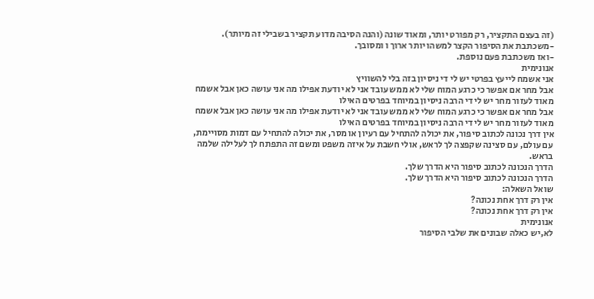(זה בעצם התקציר, רק מפורט יותר, ומאוד שונה (והנה הסיבה מדוע תקציר בשבילי זה מיותר).
-משכתבת את הסיפור הקצר למשהו יותר ארוך ו ומסובך.
-ואז משכתבת פעם נוספת.
אנונימית
אני אשמח לייעץ בפרטי יש לי די ניסיון בזה בלי להשוויץ
אבל מחר אם אפשר כי כרגע המוח שלי לא ממש עובד אני לא יודעת אפילו מה אני עושה כאן אבל אשמח מאוד לעזור מחר יש לי די הרבה ניסיון במיוחד בפרטים האילו
אבל מחר אם אפשר כי כרגע המוח שלי לא ממש עובד אני לא יודעת אפילו מה אני עושה כאן אבל אשמח מאוד לעזור מחר יש לי די הרבה ניסיון במיוחד בפרטים האילו
אין דרך נכונה לכתוב סיפור, את יכולה להתחיל עם רעיון או מסר, את יכולה להתחיל עם דמות מסויימת, עם עולם, עם סצינה שקפצה לך לראש, אולי חשבת על איזה משפט ומשם זה התפתח לך לעלילה שלמה בראש.
הדרך הנכונה לכתוב סיפור היא הדרך שלך.
הדרך הנכונה לכתוב סיפור היא הדרך שלך.
שואל השאלה:
אין רק דרך אחת נכונה?
אין רק דרך אחת נכונה?
אנונימית
לא,יש כאלה שבונים את שלבי הסיפור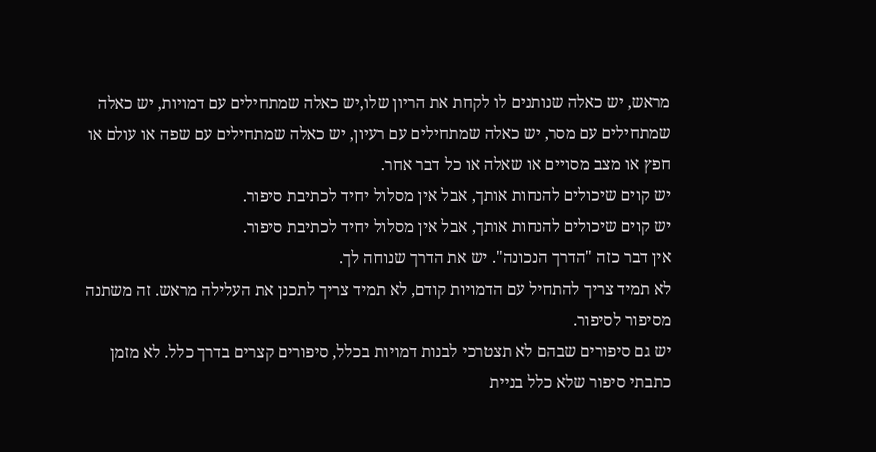מראש, יש כאלה שנותנים לו לקחת את הריון שלו,יש כאלה שמתחילים עם דמויות, יש כאלה שמתחילים עם מסר, יש כאלה שמתחילים עם רעיון, יש כאלה שמתחילים עם שפה או עולם או חפץ או מצב מסויים או שאלה או כל דבר אחר.
יש קוים שיכולים להנחות אותך, אבל אין מסלול יחיד לכתיבת סיפור.
יש קוים שיכולים להנחות אותך, אבל אין מסלול יחיד לכתיבת סיפור.
אין דבר כזה "הדרך הנכונה". יש את הדרך שנוחה לך.
לא תמיד צריך להתחיל עם הדמויות קודם, לא תמיד צריך לתכנן את העלילה מראש. זה משתנה מסיפור לסיפור.
יש גם סיפורים שבהם לא תצטרכי לבנות דמויות בכלל, סיפורים קצרים בדרך כלל. לא מזמן כתבתי סיפור שלא כלל בניית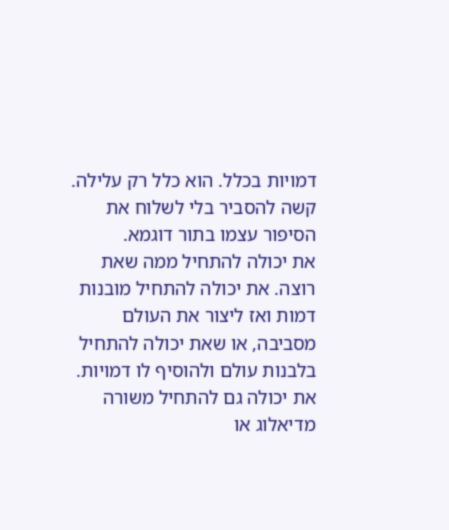דמויות בכלל. הוא כלל רק עלילה. קשה להסביר בלי לשלוח את הסיפור עצמו בתור דוגמא.
את יכולה להתחיל ממה שאת רוצה. את יכולה להתחיל מובנות דמות ואז ליצור את העולם מסביבה, או שאת יכולה להתחיל בלבנות עולם ולהוסיף לו דמויות. את יכולה גם להתחיל משורה מדיאלוג או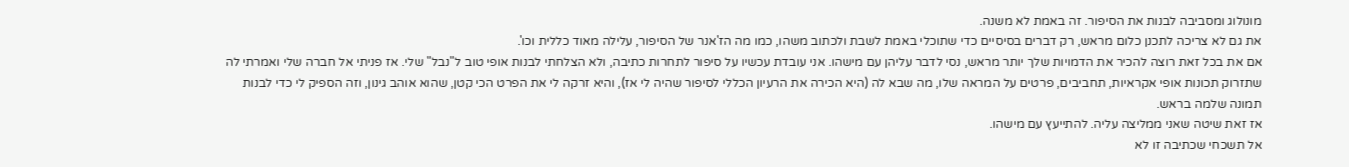מונולוג ומסביבה לבנות את הסיפור. זה באמת לא משנה.
את גם לא צריכה לתכנן כלום מראש, רק דברים בסיסיים כדי שתוכלי באמת לשבת ולכתוב משהו, כמו מה הז'אנר של הסיפור, עלילה מאוד כללית וכו'.
אם את בכל זאת רוצה להכיר את הדמויות שלך יותר מראש, נסי לדבר עליהן עם מישהו. אני עובדת עכשיו על סיפור לתחרות כתיבה, ולא הצלחתי לבנות אופי טוב ל"נבל" שלי. אז פניתי אל חברה שלי ואמרתי לה שתזרוק תכונות אופי אקראיות, תחביבים, פרטים על המראה שלו, מה שבא לה (היא הכירה את הרעיון הכללי לסיפור שהיה לי אז), והיא זרקה לי את הפרט הכי קטן, שהוא אוהב גינון, וזה הספיק לי כדי לבנות תמונה שלמה בראש.
אז זאת שיטה שאני ממליצה עליה. להתייעץ עם מישהו.
אל תשכחי שכתיבה זו לא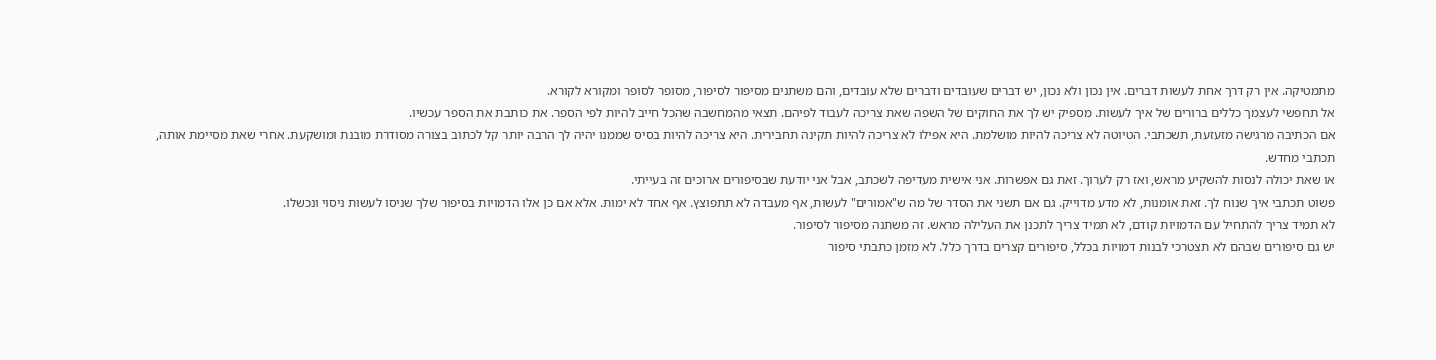מתמטיקה. אין רק דרך אחת לעשות דברים. אין נכון ולא נכון, יש דברים שעובדים ודברים שלא עובדים, והם משתנים מסיפור לסיפור, מסופר לסופר ומקורא לקורא.
אל תחפשי לעצמך כללים ברורים של איך לעשות. מספיק יש לך את החוקים של השפה שאת צריכה לעבוד לפיהם. תצאי מהמחשבה שהכל חייב להיות לפי הספר. את כותבת את הספר עכשיו.
אם הכתיבה מרגישה מזעזעת, תשכתבי. הטיוטה לא צריכה להיות מושלמת. היא אפילו לא צריכה להיות תקינה תחבירית. היא צריכה להיות בסיס שממנו יהיה לך הרבה יותר קל לכתוב בצורה מסודרת מובנת ומושקעת. אחרי שאת מסיימת אותה, תכתבי מחדש.
או שאת יכולה לנסות להשקיע מראש, ואז רק לערוך. זאת גם אפשרות. אני אישית מעדיפה לשכתב, אבל אני יודעת שבסיפורים ארוכים זה בעייתי.
פשוט תכתבי איך שנוח לך. זאת אומנות, לא מדע מדוייק. גם אם תשני את הסדר של מה ש"אמורים" לעשות, אף מעבדה לא תתפוצץ. אף אחד לא ימות. אלא אם כן אלו הדמויות בסיפור שלך שניסו לעשות ניסוי ונכשלו.
לא תמיד צריך להתחיל עם הדמויות קודם, לא תמיד צריך לתכנן את העלילה מראש. זה משתנה מסיפור לסיפור.
יש גם סיפורים שבהם לא תצטרכי לבנות דמויות בכלל, סיפורים קצרים בדרך כלל. לא מזמן כתבתי סיפור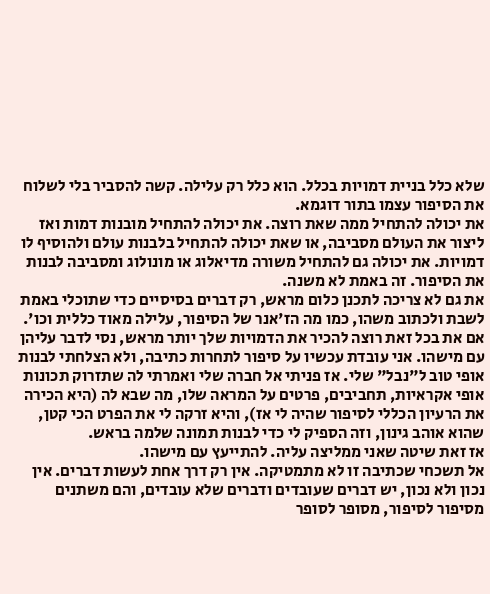שלא כלל בניית דמויות בכלל. הוא כלל רק עלילה. קשה להסביר בלי לשלוח את הסיפור עצמו בתור דוגמא.
את יכולה להתחיל ממה שאת רוצה. את יכולה להתחיל מובנות דמות ואז ליצור את העולם מסביבה, או שאת יכולה להתחיל בלבנות עולם ולהוסיף לו דמויות. את יכולה גם להתחיל משורה מדיאלוג או מונולוג ומסביבה לבנות את הסיפור. זה באמת לא משנה.
את גם לא צריכה לתכנן כלום מראש, רק דברים בסיסיים כדי שתוכלי באמת לשבת ולכתוב משהו, כמו מה הז'אנר של הסיפור, עלילה מאוד כללית וכו'.
אם את בכל זאת רוצה להכיר את הדמויות שלך יותר מראש, נסי לדבר עליהן עם מישהו. אני עובדת עכשיו על סיפור לתחרות כתיבה, ולא הצלחתי לבנות אופי טוב ל"נבל" שלי. אז פניתי אל חברה שלי ואמרתי לה שתזרוק תכונות אופי אקראיות, תחביבים, פרטים על המראה שלו, מה שבא לה (היא הכירה את הרעיון הכללי לסיפור שהיה לי אז), והיא זרקה לי את הפרט הכי קטן, שהוא אוהב גינון, וזה הספיק לי כדי לבנות תמונה שלמה בראש.
אז זאת שיטה שאני ממליצה עליה. להתייעץ עם מישהו.
אל תשכחי שכתיבה זו לא מתמטיקה. אין רק דרך אחת לעשות דברים. אין נכון ולא נכון, יש דברים שעובדים ודברים שלא עובדים, והם משתנים מסיפור לסיפור, מסופר לסופר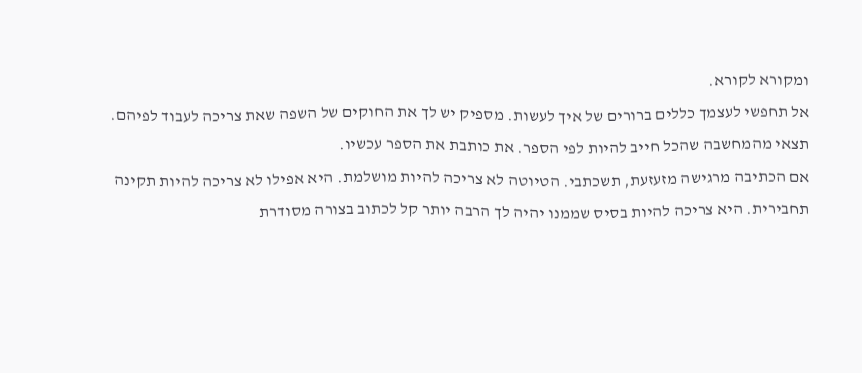ומקורא לקורא.
אל תחפשי לעצמך כללים ברורים של איך לעשות. מספיק יש לך את החוקים של השפה שאת צריכה לעבוד לפיהם. תצאי מהמחשבה שהכל חייב להיות לפי הספר. את כותבת את הספר עכשיו.
אם הכתיבה מרגישה מזעזעת, תשכתבי. הטיוטה לא צריכה להיות מושלמת. היא אפילו לא צריכה להיות תקינה תחבירית. היא צריכה להיות בסיס שממנו יהיה לך הרבה יותר קל לכתוב בצורה מסודרת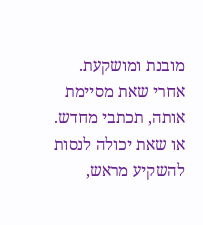מובנת ומושקעת. אחרי שאת מסיימת אותה, תכתבי מחדש.
או שאת יכולה לנסות להשקיע מראש,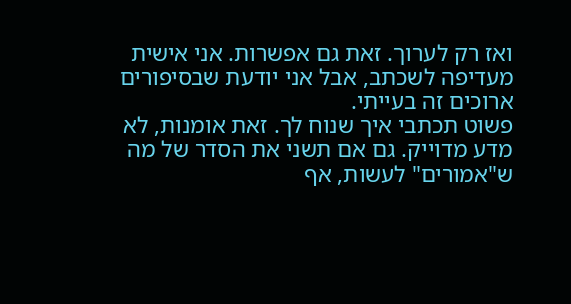ואז רק לערוך. זאת גם אפשרות. אני אישית מעדיפה לשכתב, אבל אני יודעת שבסיפורים ארוכים זה בעייתי.
פשוט תכתבי איך שנוח לך. זאת אומנות, לא מדע מדוייק. גם אם תשני את הסדר של מה ש"אמורים" לעשות, אף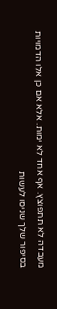מעבדה לא תתפוצץ. אף אחד לא ימות. אלא אם כן אלו הדמויות בסיפור שלך שניסו לעשות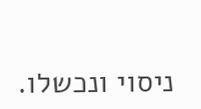ניסוי ונכשלו.